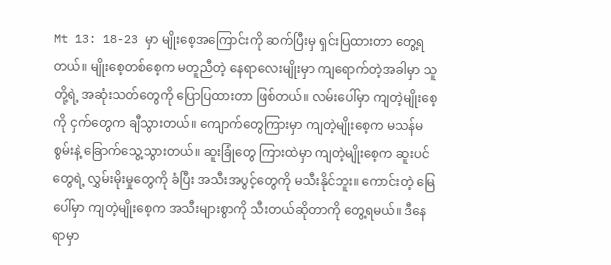Mt 13: 18-23 မှာ မျိုးစေ့အကြောင်းကို ဆက်ပြီးမှ ရှင်းပြထားတာ တွေ့ရတယ်။ မျိုးစေ့တစ်စေ့က မတူညီတဲ့ နေရာလေးမျိုးမှာ ကျရောက်တဲ့အခါမှာ သူတို့ရဲ့ အဆုံးသတ်တွေကို ပြောပြထားတာ ဖြစ်တယ်။ လမ်းပေါ်မှာ ကျတဲ့မျိုးစေ့ကို ငှက်တွေက ချီသွားတယ်။ ကျောက်တွေကြားမှာ ကျတဲ့မျိုးစေ့က မသန်မစွမ်းနဲ့ ခြောက်သွေ့သွားတယ်။ ဆူးခြုံတွေ ကြားထဲမှာ ကျတဲ့မျိုးစေ့က ဆူးပင်တွေရဲ့ လွှမ်းမိုးမှုတွေကို ခံပြီး အသီးအပွင့်တွေကို မသီးနိုင်ဘူး။ ကောင်းတဲ့ မြေပေါ်မှာ ကျတဲ့မျိုးစေ့က အသီးများစွာကို သီးတယ်ဆိုတာကို တွေ့ရမယ်။ ဒီနေရာမှာ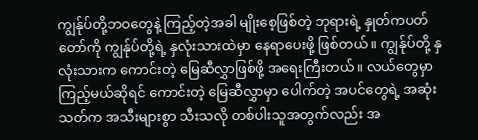ကျွန်ုပ်တို့ဘဝတွေနဲ့ ကြည့်တဲ့အခါ မျိုးစေ့ဖြစ်တဲ့ ဘုရားရဲ့ နှုတ်ကပတ်တော်ကို ကျွန်ုပ်တို့ရဲ့ နှလုံးသားထဲမှာ နေရာပေးဖို့ ဖြစ်တယ်။ ကျွန်ုပ်တို့ နှလုံးသားက ကောင်းတဲ့ မြေဆီလွှာဖြစ်ဖို့ အရေးကြီးတယ်။ လယ်တွေမှာ ကြည့်မယ်ဆိုရင် ကောင်းတဲ့ မြေဆီလွှာမှာ ပေါက်တဲ့ အပင်တွေရဲ့ အဆုံးသတ်က အသီးများစွာ သီးသလို တစ်ပါးသူအတွက်လည်း အ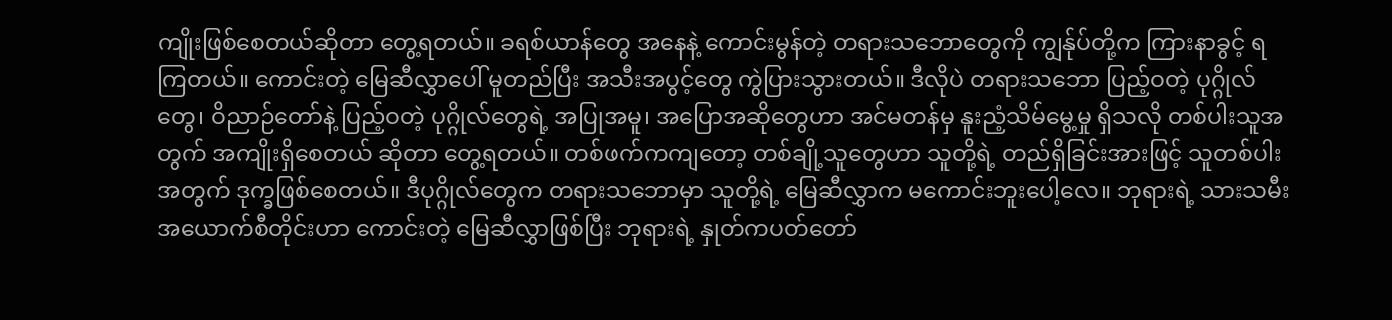ကျိုးဖြစ်စေတယ်ဆိုတာ တွေ့ရတယ်။ ခရစ်ယာန်တွေ အနေနဲ့ ကောင်းမွန်တဲ့ တရားသဘောတွေကို ကျွန်ုပ်တို့က ကြားနာခွင့် ရကြတယ်။ ကောင်းတဲ့ မြေဆီလွှာပေါ် မူတည်ပြီး အသီးအပွင့်တွေ ကွဲပြားသွားတယ်။ ဒီလိုပဲ တရားသဘော ပြည့်ဝတဲ့ ပုဂ္ဂိုလ်တွေ၊ ဝိညာဉ်တော်နဲ့ ပြည့်ဝတဲ့ ပုဂ္ဂိုလ်တွေရဲ့ အပြုအမူ၊ အပြောအဆိုတွေဟာ အင်မတန်မှ နူးညံ့သိမ်မွေ့မှု ရှိသလို တစ်ပါးသူအတွက် အကျိုးရှိစေတယ် ဆိုတာ တွေ့ရတယ်။ တစ်ဖက်ကကျတော့ တစ်ချို့သူတွေဟာ သူတို့ရဲ့ တည်ရှိခြင်းအားဖြင့် သူတစ်ပါးအတွက် ဒုက္ခဖြစ်စေတယ်။ ဒီပုဂ္ဂိုလ်တွေက တရားသဘောမှာ သူတို့ရဲ့ မြေဆီလွှာက မကောင်းဘူးပေါ့လေ။ ဘုရားရဲ့ သားသမီး အယောက်စီတိုင်းဟာ ကောင်းတဲ့ မြေဆီလွှာဖြစ်ပြီး ဘုရားရဲ့ နှုတ်ကပတ်တော်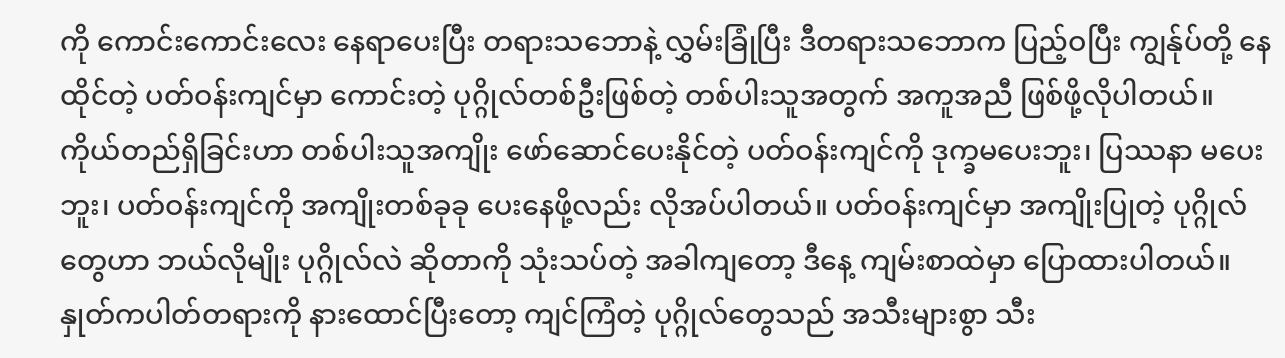ကို ကောင်းကောင်းလေး နေရာပေးပြီး တရားသဘောနဲ့ လွှမ်းခြုံပြီး ဒီတရားသဘောက ပြည့်ဝပြီး ကျွန်ုပ်တို့ နေထိုင်တဲ့ ပတ်ဝန်းကျင်မှာ ကောင်းတဲ့ ပုဂ္ဂိုလ်တစ်ဦးဖြစ်တဲ့ တစ်ပါးသူအတွက် အကူအညီ ဖြစ်ဖို့လိုပါတယ်။ ကိုယ်တည်ရှိခြင်းဟာ တစ်ပါးသူအကျိုး ဖော်ဆောင်ပေးနိုင်တဲ့ ပတ်ဝန်းကျင်ကို ဒုက္ခမပေးဘူး၊ ပြဿနာ မပေးဘူး၊ ပတ်ဝန်းကျင်ကို အကျိုးတစ်ခုခု ပေးနေဖို့လည်း လိုအပ်ပါတယ်။ ပတ်ဝန်းကျင်မှာ အကျိုးပြုတဲ့ ပုဂ္ဂိုလ်တွေဟာ ဘယ်လိုမျိုး ပုဂ္ဂိုလ်လဲ ဆိုတာကို သုံးသပ်တဲ့ အခါကျတော့ ဒီနေ့ ကျမ်းစာထဲမှာ ပြောထားပါတယ်။ နှုတ်ကပါတ်တရားကို နားထောင်ပြီးတော့ ကျင်ကြံတဲ့ ပုဂ္ဂိုလ်တွေသည် အသီးများစွာ သီး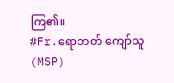ကြ၏။
#Fr.ရောဘတ် ကျော်သူ (MSP)